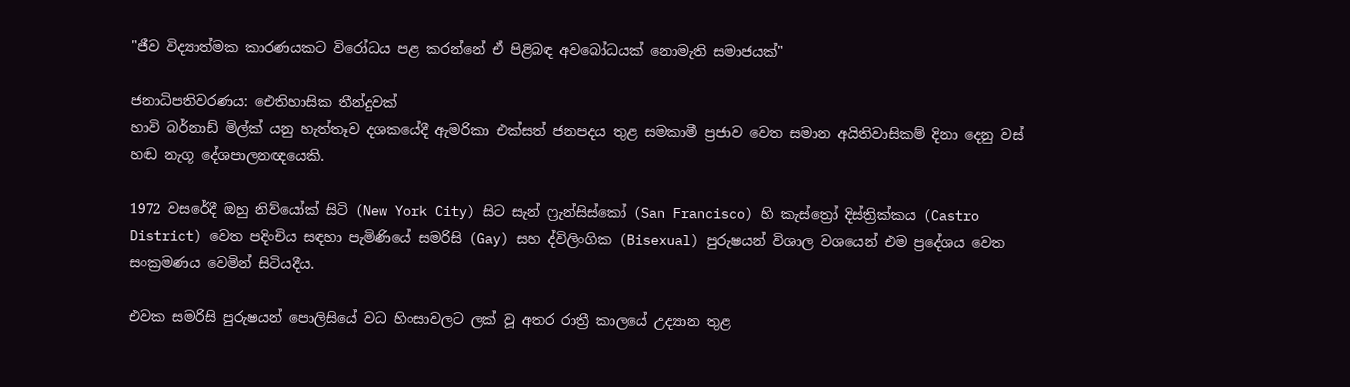"ජීව විද්‍යාත්මක කාරණයකට විරෝධය පළ කරන්නේ ඒ පිළිබඳ අවබෝධයක් නොමැති සමාජයක්"

ජනාධිපතිවරණය: ඓතිහාසික තීන්දුවක්
හාවි බර්නාඩ් මිල්ක් යනු හැත්තෑව දශකයේදී ඇමරිකා එක්සත් ජනපදය තුළ සමකාමී ප්‍රජාව වෙත සමාන අයිතිවාසිකම් දිනා දෙනු වස් හඬ නැගූ දේශපාලනඥයෙකි.

1972 වසරේදී ඔහු නිව්යෝක් සිටි (New York City) සිට සැන් ෆ්‍රැන්සිස්කෝ (San Francisco) හි කැස්ත්‍රෝ දිස්ත්‍රික්කය (Castro District) වෙත පදිංචිය සඳහා පැමිණියේ සමරිසි (Gay) සහ ද්විලිංගික (Bisexual) පුරුෂයන් විශාල වශයෙන් එම ප්‍රදේශය වෙත සංක්‍රමණය වෙමින් සිටියදීය.

එවක සමරිසි පුරුෂයන් පොලිසියේ වධ හිංසාවලට ලක් වූ අතර රාත්‍රී කාලයේ උද්‍යාන තුළ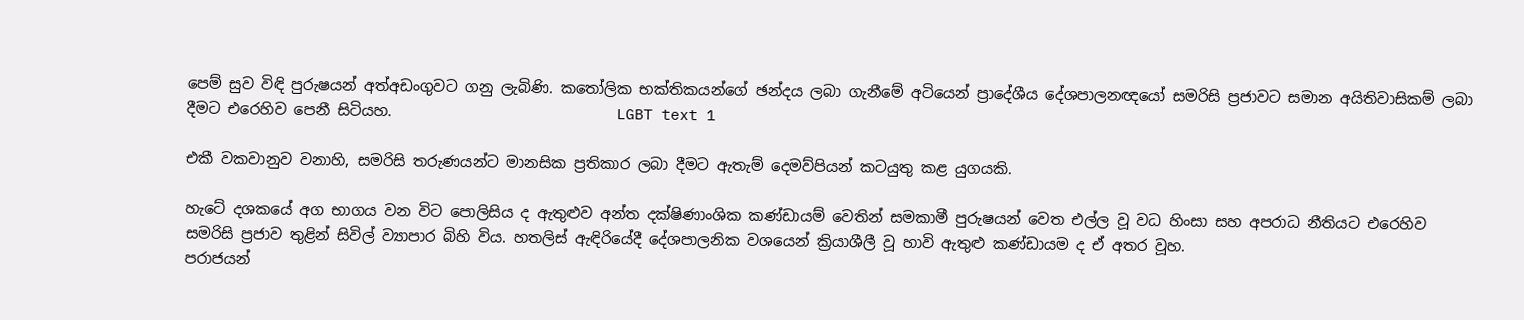පෙම් සුව විඳි පුරුෂයන් අත්අඩංගුවට ගනු ලැබිණි. කතෝලික භක්තිකයන්ගේ ඡන්දය ලබා ගැනීමේ අටියෙන් ප්‍රාදේශීය දේශපාලනඥයෝ සමරිසි ප්‍රජාවට සමාන අයිතිවාසිකම් ලබා දීමට එරෙහිව පෙනී සිටියහ.                              LGBT text 1

එකී වකවානුව වනාහි, සමරිසි තරුණයන්ට මානසික ප්‍රතිකාර ලබා දීමට ඇතැම් දෙමව්පියන් කටයුතු කළ යුගයකි.

හැටේ දශකයේ අග භාගය වන විට පොලිසිය ද ඇතුළුව අන්ත දක්ෂිණාංශික කණ්ඩායම් වෙතින් සමකාමී පුරුෂයන් වෙත එල්ල වූ වධ හිංසා සහ අපරාධ නීතියට එරෙහිව සමරිසි ප්‍රජාව තුළින් සිවිල් ව්‍යාපාර බිහි විය. හතලිස් ඇඳිරියේදී දේශපාලනික වශයෙන් ක්‍රියාශීලී වූ හාවි ඇතුළු කණ්ඩායම ද ඒ අතර වූහ.
පරාජයන්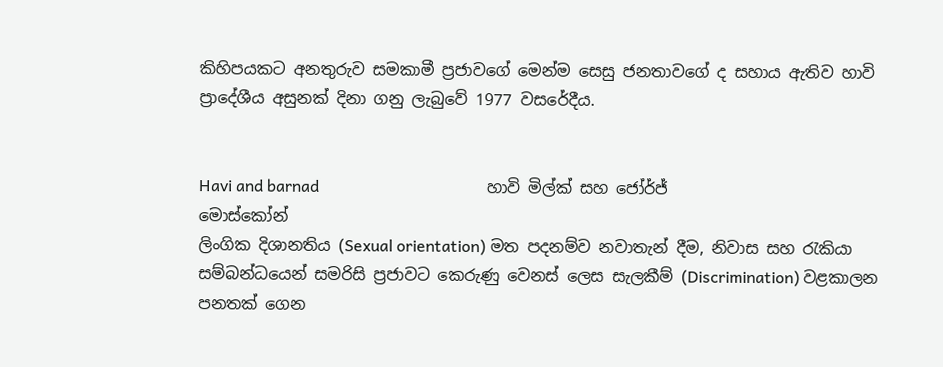කිහිපයකට අනතුරුව සමකාමී ප්‍රජාවගේ මෙන්ම සෙසු ජනතාවගේ ද සහාය ඇතිව හාවි ප්‍රාදේශීය අසුනක් දිනා ගනු ලැබුවේ 1977 වසරේදීය.


Havi and barnad                                          හාවි මිල්ක් සහ ජෝර්ජ් මොස්කෝන්
ලිංගික දිශානතිය (Sexual orientation) මත පදනම්ව නවාතැන් දීම, නිවාස සහ රැකියා සම්බන්ධයෙන් සමරිසි ප්‍රජාවට කෙරුණු වෙනස් ලෙස සැලකීම් (Discrimination) වළකාලන පනතක් ගෙන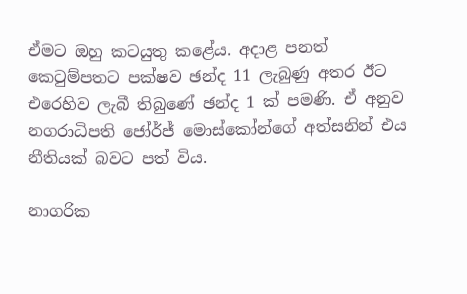ඒමට ඔහු කටයුතු කළේය. අදාළ පනත් කෙටුම්පතට පක්ෂව ඡන්ද 11 ලැබුණු අතර ඊට එරෙහිව ලැබී තිබුණේ ඡන්ද 1 ක් පමණි. ඒ අනුව නගරාධිපති ජෝර්ජ් මොස්කෝන්ගේ අත්සනින් එය නීතියක් බවට පත් විය.

නාගරික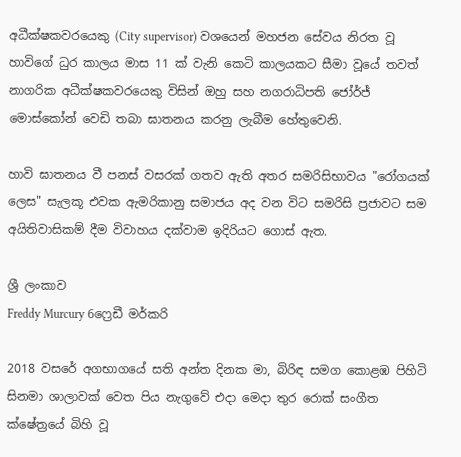අධීක්ෂකවරයෙකු (City supervisor) වශයෙන් මහජන සේවය නිරත වූ හාවිගේ ධුර කාලය මාස 11 ක් වැනි කෙටි කාලයකට සීමා වූයේ තවත් නාගරික අධීක්ෂකවරයෙකු විසින් ඔහු සහ නගරාධිපති ජෝර්ජ් මොස්කෝන් වෙඩි තබා ඝාතනය කරනු ලැබීම හේතුවෙනි.

හාවි ඝාතනය වී පනස් වසරක් ගතව ඇති අතර සමරිසිභාවය "රෝගයක් ලෙස" සැලකූ එවක ඇමරිකානු සමාජය අද වන විට සමරිසි ප්‍රජාවට සම අයිතිවාසිකම් දීම විවාහය දක්වාම ඉදිරියට ගොස් ඇත.

ශ්‍රී ලංකාව
Freddy Murcury 6ෆ්‍රෙඩී මර්කරි

2018 වසරේ අගභාගයේ සති අන්ත දිනක මා, බිරිඳ සමග කොළඹ පිහිටි සිනමා ශාලාවක් වෙත පිය නැගුවේ එදා මෙදා තුර රොක් සංගීත ක්ෂේත්‍රයේ බිහි වූ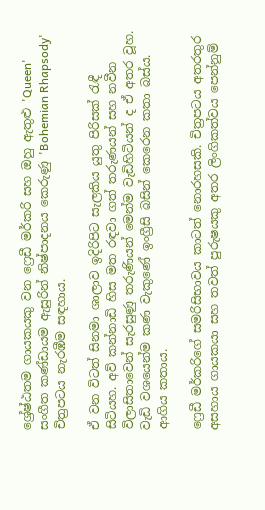ශ්‍රේෂ්ඨතම ගායකයකු වන ෆ්‍රෙඩී මර්කරි සහ ඔහු ඇතුළු 'Queen' සංගීත කණ්ඩායම ඇසුරින් නිෂ්පාදනය කෙරුණු 'Bohemian Rhapsody' චිත්‍රපටය නැරඹීම සඳහාය.

ඒ වන විටත් සිනමා ශාලාව ඉදිරිපිට සැලකිය යුතු පිරිසක් රැඳී සිටියහ. අව් කන්නාඩි හිස මත රඳවා ගත් තරුණයන් සහ නවීන විලාසිතාවෙන් සැරසුණු තරුණියන් මෙන්ම වැඩිහිටියන් ද ඒ අතර වූහ. වැඩි වශයෙන්ම කණ වැකුණේ ඉංග්‍රීසි බසින් කෙරෙන කතා බස්ය. ආගිය කතාය.

ෆ්‍රෙඩී මර්කරිගේ සමරිසිභාවය කාටත් නොරහසකි. චිත්‍රපටය අතරතුර අසහාය ගායකයා සහ තවත් පුරුෂයකු අතර ලිංගිකත්වය පෙන්නුම්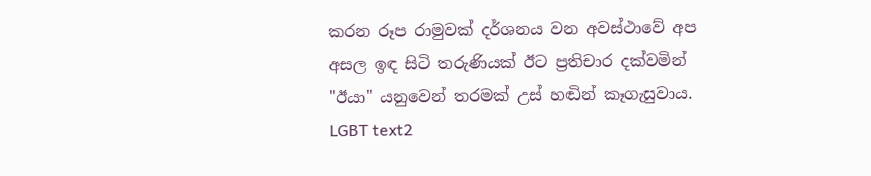කරන රූප රාමුවක් දර්ශනය වන අවස්ථාවේ අප අසල ඉඳ සිටි තරුණියක් ඊට ප්‍රතිචාර දක්වමින් "ඊයා" යනුවෙන් තරමක් උස් හඬින් කෑගැසුවාය.                                                                                              LGBT text2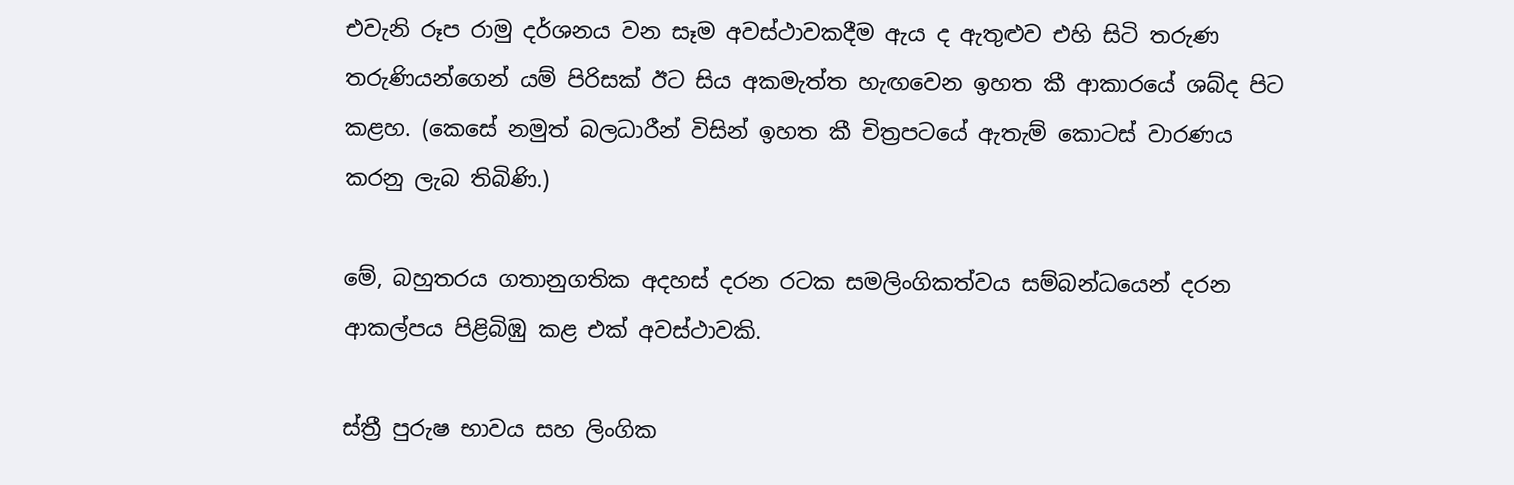එවැනි රූප රාමු දර්ශනය වන සෑම අවස්ථාවකදීම ඇය ද ඇතුළුව එහි සිටි තරුණ තරුණියන්ගෙන් යම් පිරිසක් ඊට සිය අකමැත්ත හැඟවෙන ඉහත කී ආකාරයේ ශබ්ද පිට කළහ. (කෙසේ නමුත් බලධාරීන් විසින් ඉහත කී චිත්‍රපටයේ ඇතැම් කොටස් වාරණය කරනු ලැබ තිබිණි.)

මේ, බහුතරය ගතානුගතික අදහස් දරන රටක සමලිංගිකත්වය සම්බන්ධයෙන් දරන ආකල්පය පිළිබිඹු කළ එක් අවස්ථාවකි.

ස්ත්‍රී පුරුෂ භාවය සහ ලිංගික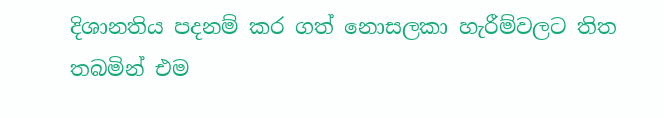දිශානතිය පදනම් කර ගත් නොසලකා හැරීම්වලට තිත තබමින් එම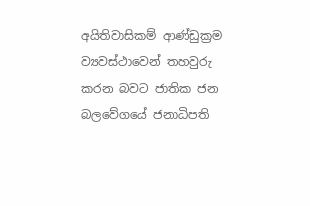අයිතිවාසිකම් ආණ්ඩුක්‍රම ව්‍යවස්ථාවෙන් තහවුරු කරන බවට ජාතික ජන බලවේගයේ ජනාධිපති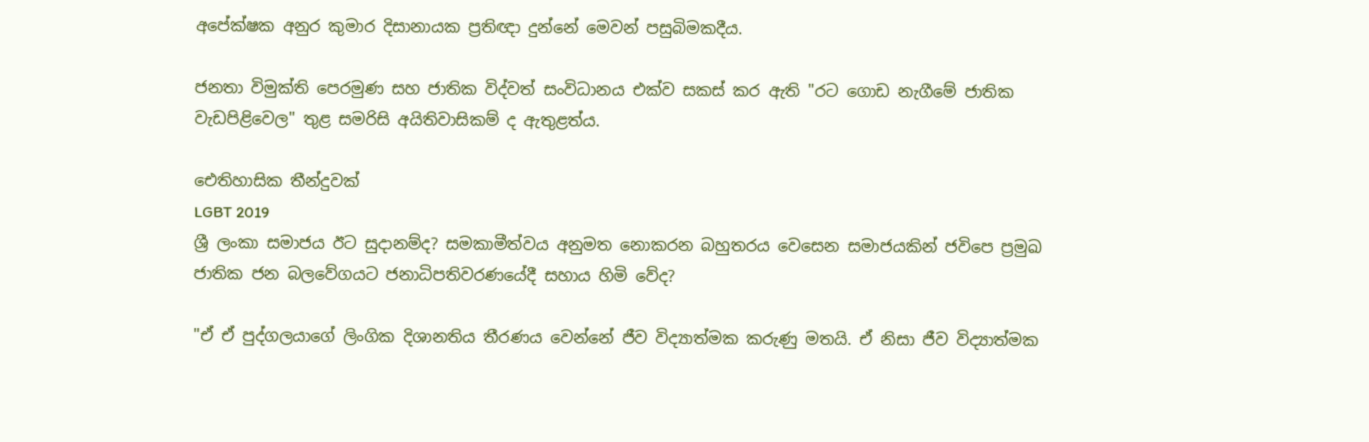අපේක්ෂක අනුර කුමාර දිසානායක ප්‍රතිඥා දුන්නේ මෙවන් පසුබිමකදීය.

ජනතා විමුක්ති පෙරමුණ සහ ජාතික විද්වත් සංවිධානය එක්ව සකස් කර ඇති "රට ගොඩ නැගීමේ ජාතික වැඩපිළිවෙල" තුළ සමරිසි අයිතිවාසිකම් ද ඇතුළත්ය.

ඓතිහාසික තීන්දුවක්
LGBT 2019
ශ්‍රී ලංකා සමාජය ඊට සුදානම්ද? සමකාමීත්වය අනුමත නොකරන බහුතරය වෙසෙන සමාජයකින් ජවිපෙ ප්‍රමුඛ ජාතික ජන බලවේගයට ජනාධිපතිවරණයේදී සහාය හිමි වේද?

"ඒ ඒ පුද්ගලයාගේ ලිංගික දිශානතිය තීරණය වෙන්නේ ජීව විද්‍යාත්මක කරුණු මතයි. ඒ නිසා ජීව විද්‍යාත්මක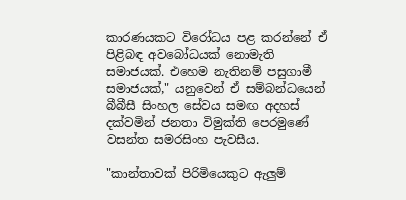කාරණයකට විරෝධය පළ කරන්නේ ඒ පිළිබඳ අවබෝධයක් නොමැති සමාජයක්. එහෙම නැතිනම් පසුගාමී සමාජයක්," යනුවෙන් ඒ සම්බන්ධයෙන් බීබීසී සිංහල සේවය සමඟ අදහස් දක්වමින් ජනතා විමුක්ති පෙරමුණේ වසන්ත සමරසිංහ පැවසීය.

"කාන්තාවක් පිරිමියෙකුට ඇලුම්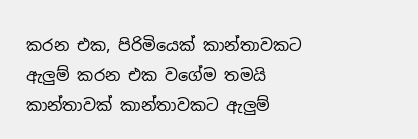කරන එක, පිරිමියෙක් කාන්තාවකට ඇලුම් කරන එක වගේම තමයි කාන්තාවක් කාන්තාවකට ඇලුම්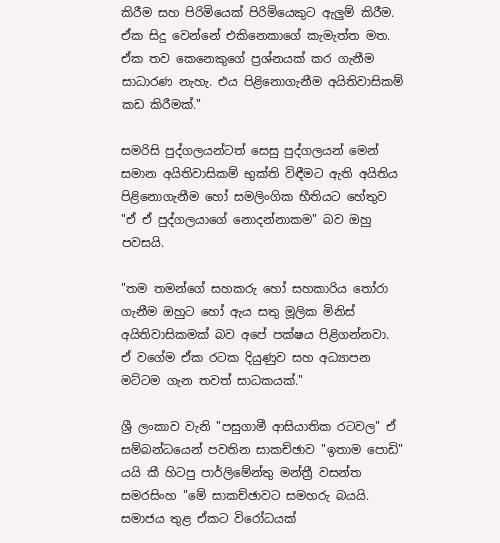කිරීම සහ පිරිමියෙක් පිරිමියෙකුට ඇලුම් කිරීම. ඒක සිදු වෙන්නේ එකිනෙකාගේ කැමැත්ත මත. ඒක තව කෙනෙකුගේ ප්‍රශ්නයක් කර ගැනීම සාධාරණ නැහැ. එය පිළිනොගැනීම අයිතිවාසිකම් කඩ කිරීමක්."

සමරිසි පුද්ගලයන්ටත් සෙසු පුද්ගලයන් මෙන් සමාන අයිතිවාසිකම් භුක්ති විඳීමට ඇති අයිතිය පිළිනොගැනීම හෝ සමලිංගික භීතියට හේතුව "ඒ ඒ පුද්ගලයාගේ නොදන්නාකම" බව ඔහු පවසයි.

"තම තමන්ගේ සහකරු හෝ සහකාරිය තෝරා ගැනීම ඔහුට හෝ ඇය සතු මූලික මිනිස් අයිතිවාසිකමක් බව අපේ පක්ෂය පිළිගන්නවා. ඒ වගේම ඒක රටක දියුණුව සහ අධ්‍යාපන මට්ටම ගැන තවත් සාධකයක්."

ශ්‍රී ලංකාව වැනි "පසුගාමී ආසියාතික රටවල" ඒ සම්බන්ධයෙන් පවතින සාකච්ඡාව "ඉතාම පොඩි" යයි කී හිටපු පාර්ලිමේන්තු මන්ත්‍රී වසන්ත සමරසිංහ "මේ සාකච්ඡාවට සමහරු බයයි. සමාජය තුළ ඒකට විරෝධයක්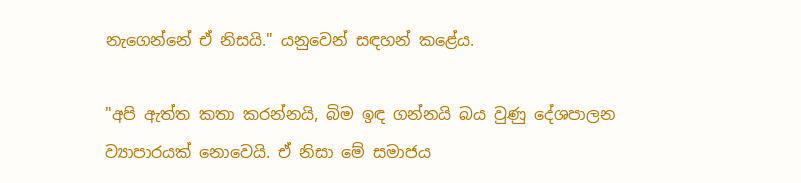නැගෙන්නේ ඒ නිසයි." යනුවෙන් සඳහන් කළේය.

"අපි ඇත්ත කතා කරන්නයි, බිම ඉඳ ගන්නයි බය වුණු දේශපාලන ව්‍යාපාරයක් නොවෙයි. ඒ නිසා මේ සමාජය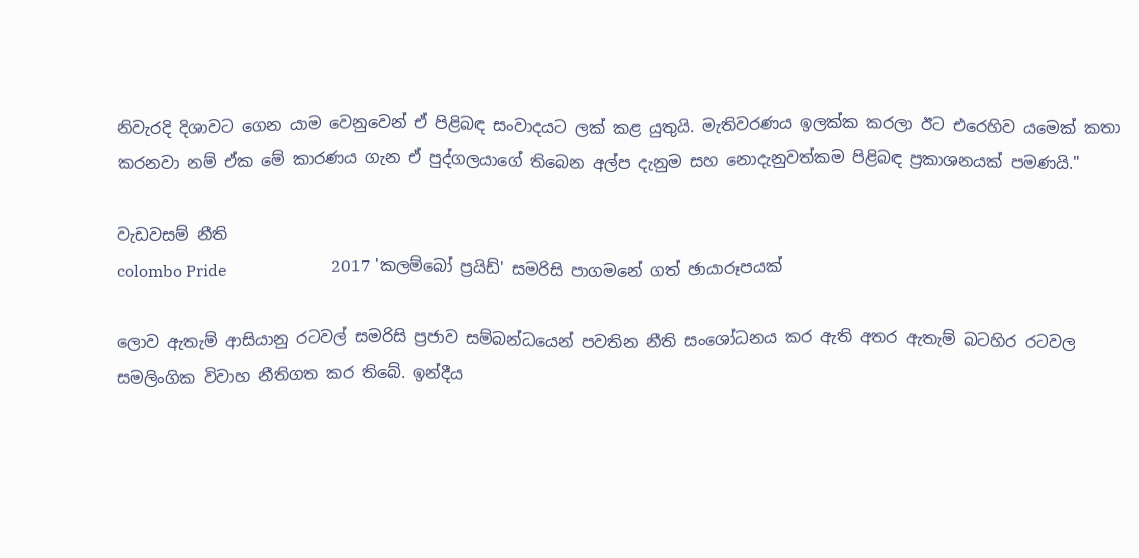නිවැරදි දිශාවට ගෙන යාම වෙනුවෙන් ඒ පිළිබඳ සංවාදයට ලක් කළ යුතුයි. මැතිවරණය ඉලක්ක කරලා ඊට එරෙහිව යමෙක් කතා කරනවා නම් ඒක මේ කාරණය ගැන ඒ පුද්ගලයාගේ තිබෙන අල්ප දැනුම සහ නොදැනුවත්කම පිළිබඳ ප්‍රකාශනයක් පමණයි."

වැඩවසම් නීති
colombo Pride                          2017 'කලම්බෝ ප්‍රයිඩ්' සමරිසි පාගමනේ ගත් ඡායාරූපයක්

ලොව ඇතැම් ආසියානු රටවල් සමරිසි ප්‍රජාව සම්බන්ධයෙන් පවතින නීති සංශෝධනය කර ඇති අතර ඇතැම් බටහිර රටවල සමලිංගික විවාහ නීතිගත කර තිබේ. ඉන්දීය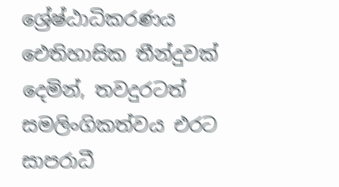ශ්‍රේෂ්ඨාධිකරණය ඓතිහාසික තීන්දුවක් දෙමින්, තවදුරටත් සමලිංගිකත්වය එරට සාපරාධී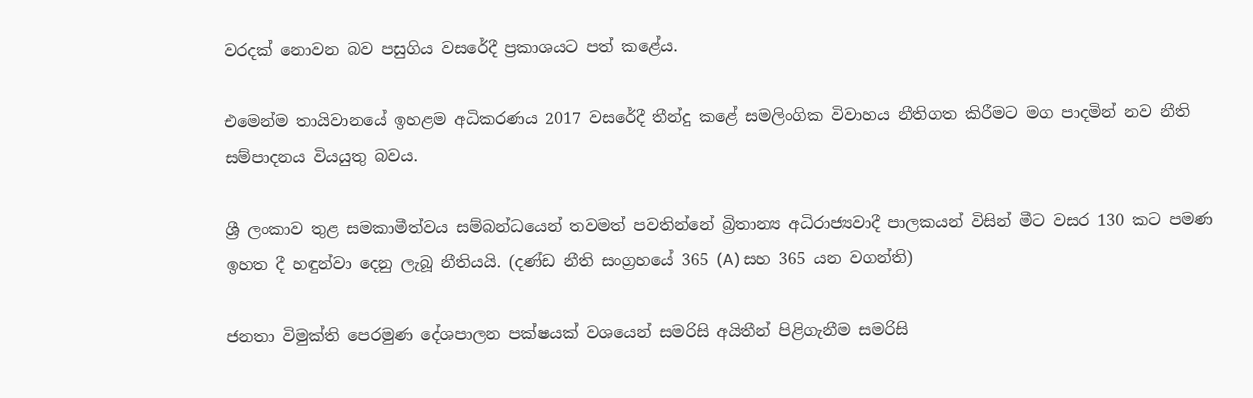වරදක් නොවන බව පසුගිය වසරේදී ප්‍රකාශයට පත් කළේය.

එමෙන්ම තායිවානයේ ඉහළම අධිකරණය 2017 වසරේදී තීන්දු කළේ සමලිංගික විවාහය නීතිගත කිරීමට මග පාදමින් නව නීති සම්පාදනය වියයුතු බවය.

ශ්‍රී ලංකාව තුළ සමකාමීත්වය සම්බන්ධයෙන් තවමත් පවතින්නේ බ්‍රිතාන්‍ය අධිරාජ්‍යවාදී පාලකයන් විසින් මීට වසර 130 කට පමණ ඉහත දී හඳුන්වා දෙනු ලැබූ නීතියයි. (දණ්ඩ නීති සංග්‍රහයේ 365 (A) සහ 365 යන වගන්ති)

ජනතා විමුක්ති පෙරමුණ දේශපාලන පක්ෂයක් වශයෙන් සමරිසි අයිතීන් පිළිගැනීම සමරිසි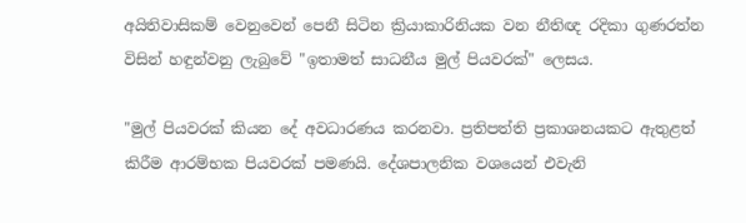අයිතිවාසිකම් වෙනුවෙන් පෙනී සිටින ක්‍රියාකාරිනියක වන නීතිඥ රදිකා ගුණරත්න විසින් හඳුන්වනු ලැබුවේ "ඉතාමත් සාධනීය මුල් පියවරක්" ලෙසය.

"මුල් පියවරක් කියන දේ අවධාරණය කරනවා. ප්‍රතිපත්ති ප්‍රකාශනයකට ඇතුළත් කිරීම ආරම්භක පියවරක් පමණයි. දේශපාලනික වශයෙන් එවැනි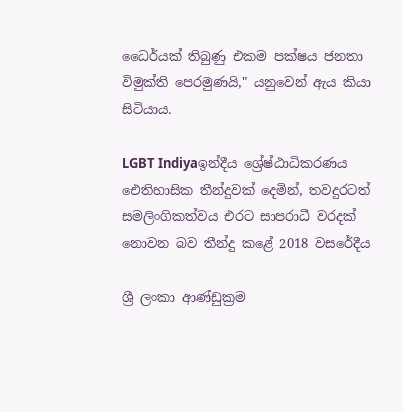ධෛර්යක් තිබුණු එකම පක්ෂය ජනතා විමුක්ති පෙරමුණයි," යනුවෙන් ඇය කියා සිටියාය.

LGBT Indiyaඉන්දීය ශ්‍රේෂ්ඨාධිකරණය ඓතිහාසික තීන්දුවක් දෙමින්, තවදුරටත් සමලිංගිකත්වය එරට සාපරාධී වරදක් නොවන බව තීන්දු කළේ 2018 වසරේදීය

ශ්‍රී ලංකා ආණ්ඩුක්‍රම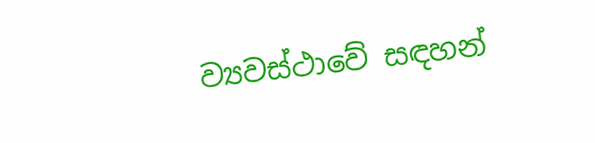ව්‍යවස්ථාවේ සඳහන්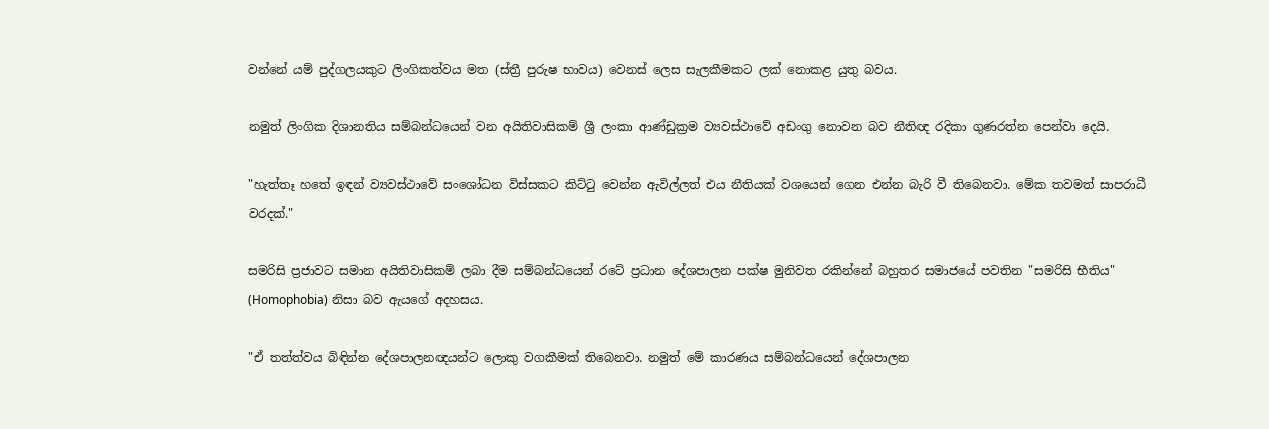වන්නේ යම් පුද්ගලයකුට ලිංගිකත්වය මත (ස්ත්‍රී පුරුෂ භාවය) වෙනස් ලෙස සැලකීමකට ලක් නොකළ යුතු බවය.

නමුත් ලිංගික දිශානතිය සම්බන්ධයෙන් වන අයිතිවාසිකම් ශ්‍රී ලංකා ආණ්ඩුක්‍රම ව්‍යවස්ථාවේ අඩංගු නොවන බව නීතිඥ රදිකා ගුණරත්න පෙන්වා දෙයි.

"හැත්තෑ හතේ ඉඳන් ව්‍යවස්ථාවේ සංශෝධන විස්සකට කිට්ටු වෙන්න ඇවිල්ලත් එය නීතියක් වශයෙන් ගෙන එන්න බැරි වී තිබෙනවා. මේක තවමත් සාපරාධී වරදක්."

සමරිසි ප්‍රජාවට සමාන අයිතිවාසිකම් ලබා දීම සම්බන්ධයෙන් රටේ ප්‍රධාන දේශපාලන පක්ෂ මුනිවත රකින්නේ බහුතර සමාජයේ පවතින "සමරිසි භීතිය" (Homophobia) නිසා බව ඇයගේ අදහසය.

"ඒ තත්ත්වය බිඳින්න දේශපාලනඥයන්ට ලොකු වගකීමක් තිබෙනවා. නමුත් මේ කාරණය සම්බන්ධයෙන් දේශපාලන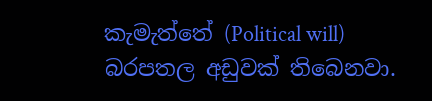කැමැත්තේ (Political will) බරපතල අඩුවක් තිබෙනවා.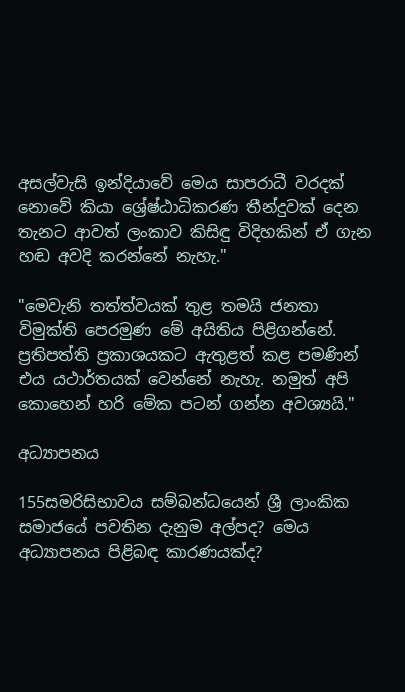අසල්වැසි ඉන්දියාවේ මෙය සාපරාධී වරදක් නොවේ කියා ශ්‍රේෂ්ඨාධිකරණ තීන්දුවක් දෙන තැනට ආවත් ලංකාව කිසිඳු විදිහකින් ඒ ගැන හඬ අවදි කරන්නේ නැහැ."

"මෙවැනි තත්ත්වයක් තුළ තමයි ජනතා විමුක්ති පෙරමුණ මේ අයිතිය පිළිගන්නේ. ප්‍රතිපත්ති ප්‍රකාශයකට ඇතුළත් කළ පමණින් එය යථාර්තයක් වෙන්නේ නැහැ. නමුත් අපි කොහෙන් හරි මේක පටන් ගන්න අවශ්‍යයි."

අධ්‍යාපනය

155සමරිසිභාවය සම්බන්ධයෙන් ශ්‍රී ලාංකික සමාජයේ පවතින දැනුම අල්පද? මෙය අධ්‍යාපනය පිළිබඳ කාරණයක්ද?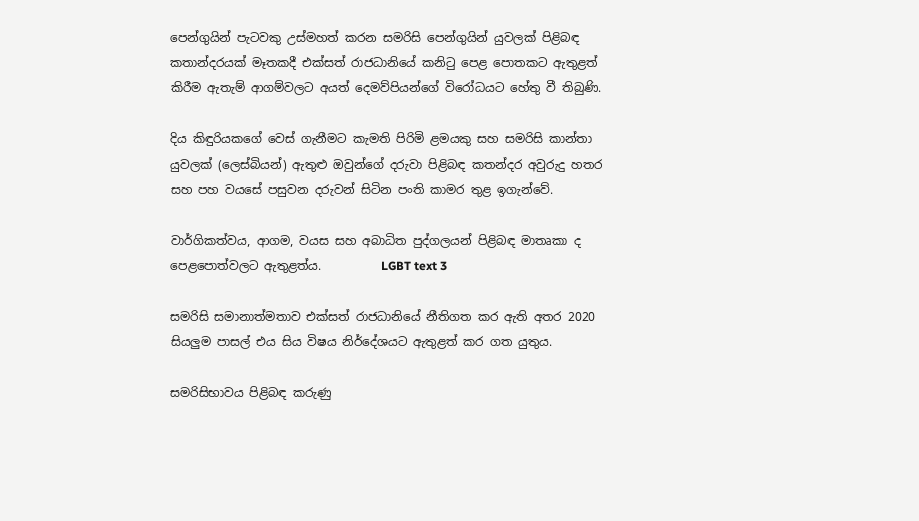පෙන්ගුයින් පැටවකු උස්මහත් කරන සමරිසි පෙන්ගුයින් යුවලක් පිළිබඳ කතාන්දරයක් මෑතකදී එක්සත් රාජධානියේ කනිටු පෙළ පොතකට ඇතුළත් කිරීම ඇතැම් ආගම්වලට අයත් දෙමව්පියන්ගේ විරෝධයට හේතු වී තිබුණි.

දිය කිඳුරියකගේ වෙස් ගැනීමට කැමති පිරිමි ළමයකු සහ සමරිසි කාන්තා යුවලක් (ලෙස්බියන්) ඇතුළු ඔවුන්ගේ දරුවා පිළිබඳ කතන්දර අවුරුදු හතර සහ පහ වයසේ පසුවන දරුවන් සිටින පංති කාමර තුළ ඉගැන්වේ.

වාර්ගිකත්වය, ආගම, වයස සහ අබාධිත පුද්ගලයන් පිළිබඳ මාතෘකා ද පෙළපොත්වලට ඇතුළත්ය.          LGBT text 3

සමරිසි සමානාත්මතාව එක්සත් රාජධානියේ නීතිගත කර ඇති අතර 2020 සියලුම පාසල් එය සිය විෂය නිර්දේශයට ඇතුළත් කර ගත යුතුය.

සමරිසිභාවය පිළිබඳ කරුණු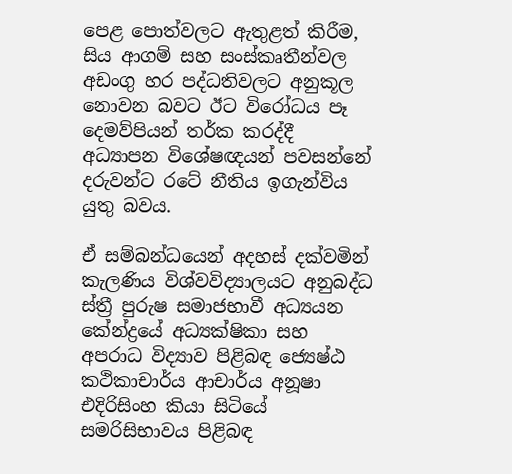පෙළ පොත්වලට ඇතුළත් කිරීම, සිය ආගම් සහ සංස්කෘතීන්වල අඩංගු හර පද්ධතිවලට අනුකූල නොවන බවට ඊට විරෝධය පෑ දෙමව්පියන් තර්ක කරද්දී අධ්‍යාපන විශේෂඥයන් පවසන්නේ දරුවන්ට රටේ නීතිය ඉගැන්විය යුතු බවය.

ඒ සම්බන්ධයෙන් අදහස් දක්වමින් කැලණිය විශ්වවිද්‍යාලයට අනුබද්ධ ස්ත්‍රී පුරුෂ සමාජභාවී අධ්‍යයන කේන්ද්‍රයේ අධ්‍යක්ෂිකා සහ අපරාධ විද්‍යාව පිළිබඳ ජ්‍යෙෂ්ඨ කථිකාචාර්ය ආචාර්ය අනූෂා එදිරිසිංහ කියා සිටියේ සමරිසිභාවය පිළිබඳ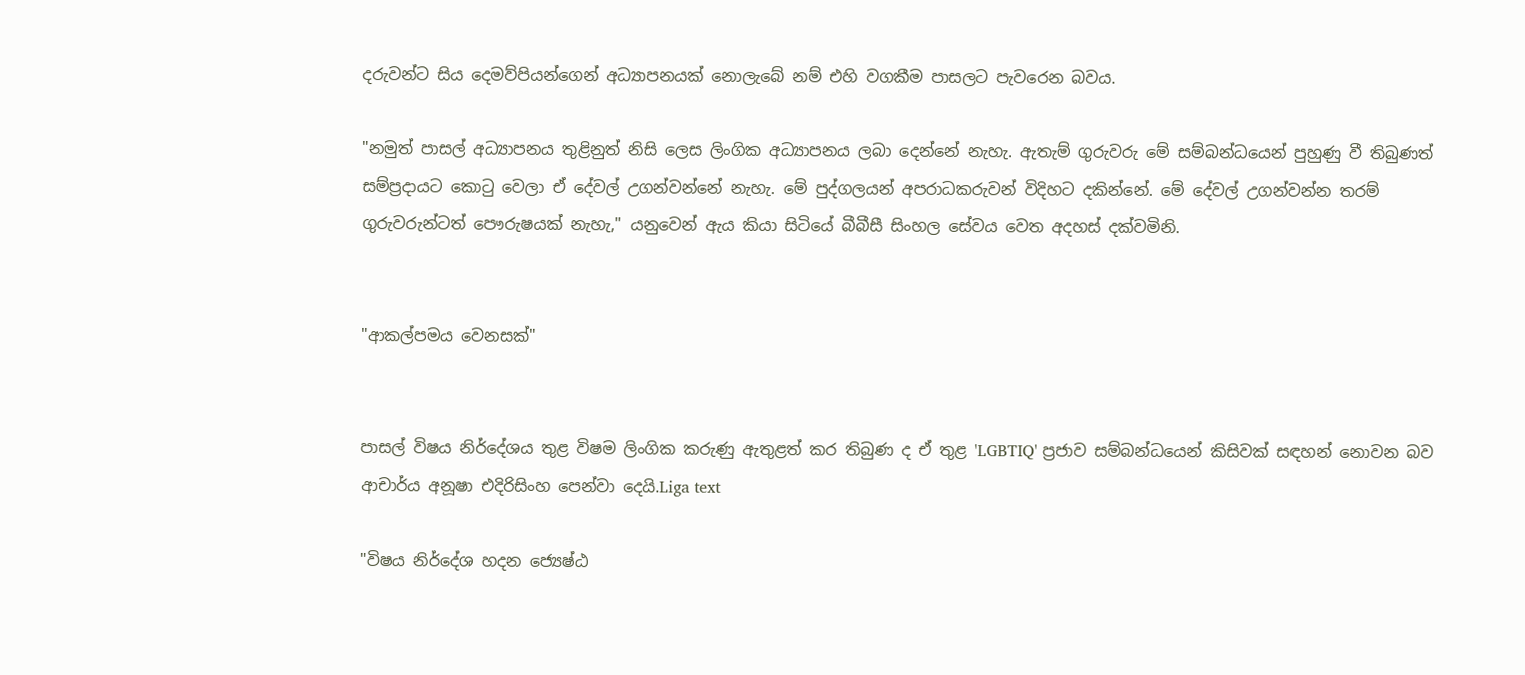දරුවන්ට සිය දෙමව්පියන්ගෙන් අධ්‍යාපනයක් නොලැබේ නම් එහි වගකීම පාසලට පැවරෙන බවය.

"නමුත් පාසල් අධ්‍යාපනය තුළිනුත් නිසි ලෙස ලිංගික අධ්‍යාපනය ලබා දෙන්නේ නැහැ. ඇතැම් ගුරුවරු මේ සම්බන්ධයෙන් පුහුණු වී තිබුණත් සම්ප්‍රදායට කොටු වෙලා ඒ දේවල් උගන්වන්නේ නැහැ. මේ පුද්ගලයන් අපරාධකරුවන් විදිහට දකින්නේ. මේ දේවල් උගන්වන්න තරම් ගුරුවරුන්ටත් පෞරුෂයක් නැහැ," යනුවෙන් ඇය කියා සිටියේ බීබීසී සිංහල සේවය වෙත අදහස් දක්වමිනි.


"ආකල්පමය වෙනසක්"


පාසල් විෂය නිර්දේශය තුළ විෂම ලිංගික කරුණු ඇතුළත් කර තිබුණ ද ඒ තුළ 'LGBTIQ' ප්‍රජාව සම්බන්ධයෙන් කිසිවක් සඳහන් නොවන බව ආචාර්ය අනූෂා එදිරිසිංහ පෙන්වා දෙයි.Liga text

"විෂය නිර්දේශ හදන ජ්‍යෙෂ්ඨ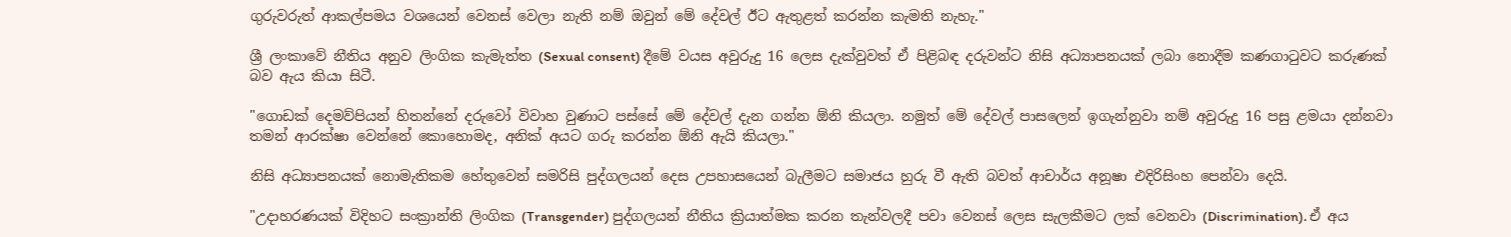ගුරුවරුත් ආකල්පමය වශයෙන් වෙනස් වෙලා නැති නම් ඔවුන් මේ දේවල් ඊට ඇතුළත් කරන්න කැමති නැහැ."

ශ්‍රී ලංකාවේ නීතිය අනුව ලිංගික කැමැත්ත (Sexual consent) දීමේ වයස අවුරුදු 16 ලෙස දැක්වුවත් ඒ පිළිබඳ දරුවන්ට නිසි අධ්‍යාපනයක් ලබා නොදීම කණගාටුවට කරුණක් බව ඇය කියා සිටී.

"ගොඩක් දෙමව්පියන් හිතන්නේ දරුවෝ විවාහ වුණාට පස්සේ මේ දේවල් දැන ගන්න ඕනි කියලා. නමුත් මේ දේවල් පාසලෙන් ඉගැන්නුවා නම් අවුරුදු 16 පසු ළමයා දන්නවා තමන් ආරක්ෂා වෙන්නේ කොහොමද, අනික් අයට ගරු කරන්න ඕනි ඇයි කියලා."

නිසි අධ්‍යාපනයක් නොමැතිකම හේතුවෙන් සමරිසි පුද්ගලයන් දෙස උපහාසයෙන් බැලීමට සමාජය හුරු වී ඇති බවත් ආචාර්ය අනූෂා එදිරිසිංහ පෙන්වා දෙයි.

"උදාහරණයක් විදිහට සංක්‍රාන්ති ලිංගික (Transgender) පුද්ගලයන් නීතිය ක්‍රියාත්මක කරන තැන්වලදී පවා වෙනස් ලෙස සැලකීමට ලක් වෙනවා (Discrimination). ඒ අය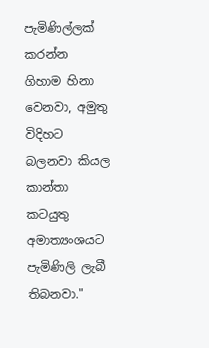පැමිණිල්ලක් කරන්න ගිහාම හිනා වෙනවා, අමුතු විදිහට බලනවා කියල කාන්තා කටයුතු අමාත්‍යංශයට පැමිණිලි ලැබී තිබනවා."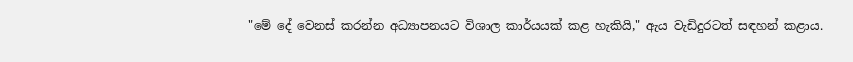"මේ දේ වෙනස් කරන්න අධ්‍යාපනයට විශාල කාර්යයක් කළ හැකියි," ඇය වැඩිදුරටත් සඳහන් කළාය.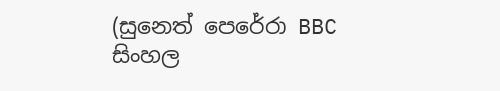(සුනෙත් පෙරේරා BBC සිංහල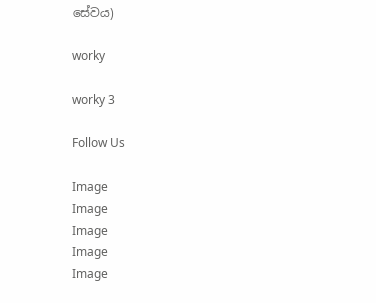සේවය)

worky

worky 3

Follow Us

Image
Image
Image
Image
Image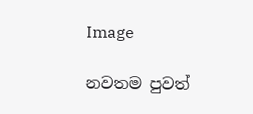Image

නවතම පුවත්